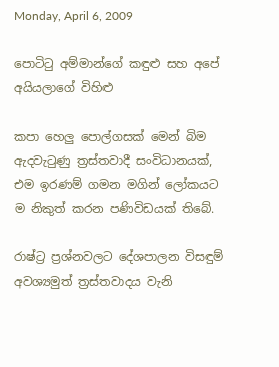Monday, April 6, 2009

පොටිටු අම්මාන්ගේ කඳුළු සහ අපේ අයියලාගේ විහිළු

කපා හෙලු පොල්ගසක් මෙන් බිම ඇදවැටුණු ත්‍රස්තවාදී සංවිධානයක්, එම ඉරණම් ගමන මගින් ලෝකයට ම නිකුත් කරන පණිවිඩයක් තිබේ.

රාෂ්ට්‍ර ප්‍රශ්නවලට දේශපාලන විසඳුම් අවශ්‍යමුත් ත්‍රස්තවාදය වැනි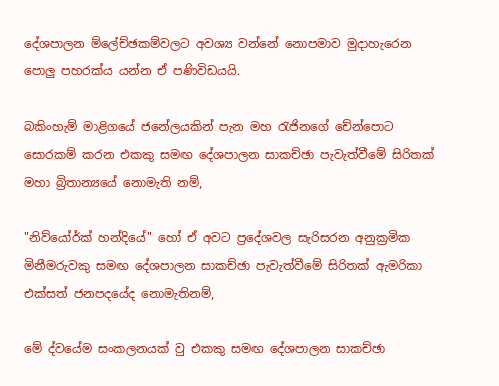දේශපාලන ම්ලේච්ඡකම්වලට අවශ්‍ය වන්නේ නොපමාව මුදාහැරෙන පොලු පහරක්ය යන්න ඒ පණිවිඩයයි.

බකිංහැම් මාළිගයේ ජනේලයකින් පැන මහ රැජිනගේ චේන්පොට සොරකම් කරන එකකු සමඟ දේශපාලන සාකච්ඡා පැවැත්වීමේ සිරිතක් මහා බ්‍රිතාන්‍යයේ නොමැති නම්,

"නිව්යෝර්ක් හන්දියේ" හෝ ඒ අවට ප්‍රදේශවල සැරිසරන අනුක්‍රමික මිනීමරුවකු සමඟ දේශපාලන සාකච්ඡා පැවැත්වීමේ සිරිතක් ඇමරිකා එක්සත් ජනපදයේද නොමැතිනම්,

මේ ද්වයේම සංකලනයක් වු එකකු සමඟ දේශපාලන සාකච්ඡා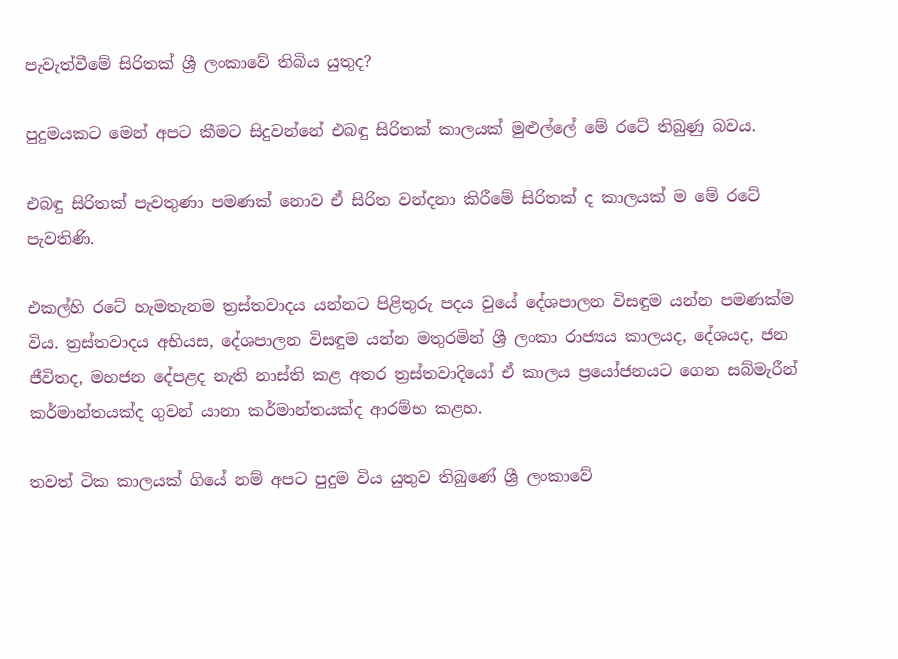පැවැත්වීමේ සිරිතක් ශ්‍රී ලංකාවේ තිබිය යුතුද?

පුදුමයකට මෙන් අපට කීමට සිදුවන්නේ එබඳු සිරිතක් කාලයක් මුළුල්ලේ මේ රටේ තිබුණු බවය.

එබඳු සිරිතක් පැවතුණා පමණක් නොව ඒ සිරිත වන්දනා කිරීමේ සිරිතක් ද කාලයක් ම මේ රටේ පැවතිණි.

එකල්හි රටේ හැමතැනම ත්‍රස්තවාදය යන්නට පිළිතුරු පදය වුයේ දේශපාලන විසඳුම යන්න පමණක්ම විය. ත්‍රස්තවාදය අභියස, දේශපාලන විසඳුම යන්න මතුරමින් ශ්‍රී ලංකා රාජ්‍යය කාලයද, දේශයද, ජන ජීවිතද, මහජන දේපළද නැති නාස්ති කළ අතර ත්‍රස්තවාදියෝ ඒ කාලය ප්‍රයෝජනයට ගෙන සබ්මැරීන් කර්මාන්තයක්ද ගුවන් යානා කර්මාන්තයක්ද ආරම්භ කළහ.

තවත් ටික කාලයක් ගියේ නම් අපට පුදුම විය යුතුව තිබුණේ ශ්‍රී ලංකාවේ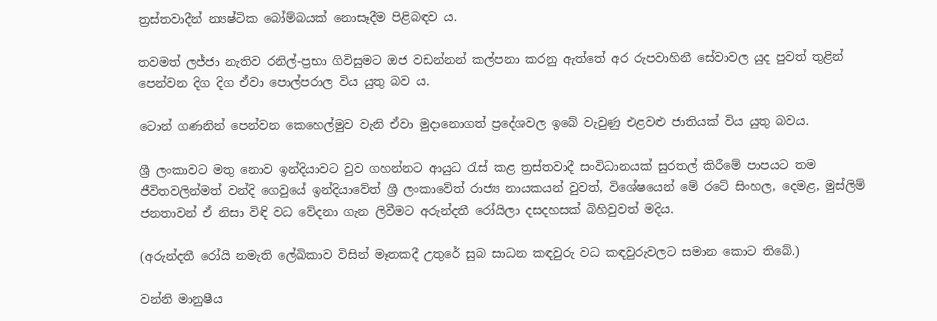ත්‍රස්තවාදීන් න්‍යෂ්ටික බෝම්බයක් නොසෑදීම පිළිබඳව ය.

තවමත් ලජ්ජා නැතිව රනිල්-ප්‍රභා ගිවිසුමට ඔජ වඩන්නන් කල්පනා කරනු ඇත්තේ අර රුපවාහිනී සේවාවල යුද පුවත් තුළින් පෙන්වන දිග දිග ඒවා පොල්පරාල විය යුතු බව ය.

ටොන් ගණනින් පෙන්වන කෙහෙල්මුව වැනි ඒවා මුදානොගත් ප්‍රදේශවල ඉබේ වැවුණු එළවළු ජාතියක් විය යුතු බවය.

ශ්‍රී ලංකාවට මතු නොව ඉන්දියාවට වුව ගහන්නට ආයුධ රැස් කළ ත්‍රස්තවාදී සංවිධානයක් සුරතල් කිරීමේ පාපයට තම ජීවිතවලින්මත් වන්දි ගෙවුයේ ඉන්දියාවේත් ශ්‍රී ලංකාවේත් රාජ්‍ය නායකයන් වුවත්, විශේෂයෙන් මේ රටේ සිංහල, දෙමළ, මුස්ලිම් ජනතාවන් ඒ නිසා විඳි වධ වේදනා ගැන ලිවීමට අරුන්දතී රෝයිලා දසදහසක් බිහිවුවත් මදිය.

(අරුන්දතී රෝයි නමැති ලේඛිකාව විසින් මෑතකදී උතුරේ සුබ සාධන කඳවුරු වධ කඳවුරුවලට සමාන කොට තිබේ.)

වන්නි මානුෂීය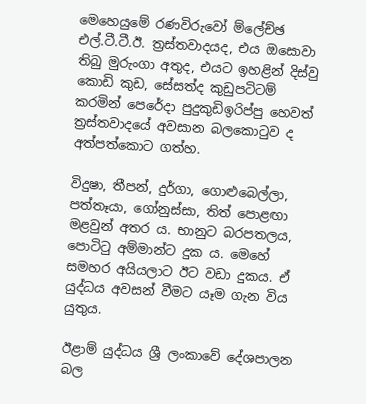මෙහෙයුමේ රණවිරුවෝ ම්ලේච්ඡ එල්.ටී.ටී.ඊ. ත්‍රස්තවාදයද, එය ඔසොවා තිබු මුරුංගා අතුද, එයට ඉහළින් දිස්වු කොඩි කුඩ, සේසත්ද කුඩුපටිටම් කරමින් පෙරේදා පුදුකුඩිඉරිප්පු හෙවත් ත්‍රස්තවාදයේ අවසාන බලකොටුව ද අත්පත්කොට ගත්හ.

විදුෂා, තීපන්, දුර්ගා, ගොළුබෙල්ලා, පත්තෑයා, ගෝනුස්සා, තිත් පොළඟා මළවුන් අතර ය. භානුට බරපතලය, පොටිටු අම්මාන්ට දුක ය. මෙහේ සමහර අයියලාට ඊට වඩා දුකය. ඒ යුද්ධය අවසන් වීමට යෑම ගැන විය යුතුය.

ඊළාම් යුද්ධය ශ්‍රී ලංකාවේ දේශපාලන බල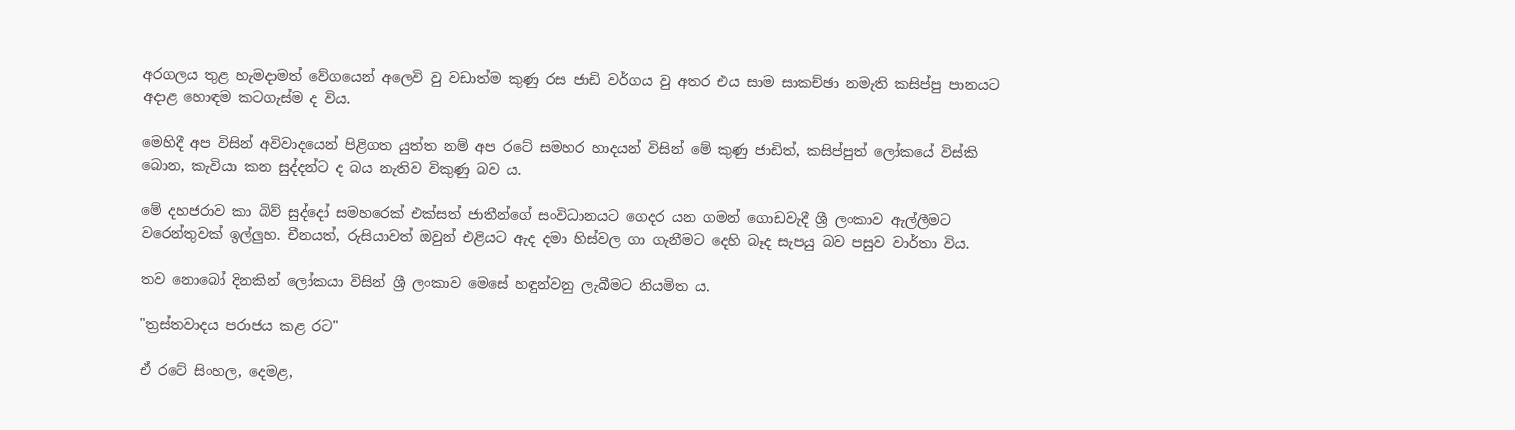අරගලය තුළ හැමදාමත් වේගයෙන් අලෙවි වු වඩාත්ම කුණු රස ජාඩි වර්ගය වු අතර එය සාම සාකච්ඡා නමැති කසිප්පු පානයට අදාළ හොඳම කටගැස්ම ද විය.

මෙහිදී අප විසින් අවිවාදයෙන් පිළිගත යුත්ත නම් අප රටේ සමහර හාදයන් විසින් මේ කුණු ජාඩිත්, කසිප්පුත් ලෝකයේ විස්කි බොන, කැවියා කන සුද්දන්ට ද බය නැතිව විකුණු බව ය.

මේ දහජරාව කා බිව් සුද්දෝ සමහරෙක් එක්සත් ජාතීන්ගේ සංවිධානයට ගෙදර යන ගමන් ගොඩවැදී ශ්‍රී ලංකාව ඇල්ලීමට වරෙන්තුවක් ඉල්ලුහ. චීනයත්, රුසියාවත් ඔවුන් එළියට ඇද දමා හිස්වල ගා ගැනීමට දෙහි බෑද සැපයු බව පසුව වාර්තා විය.

තව නොබෝ දිනකින් ලෝකයා විසින් ශ්‍රී ලංකාව මෙසේ හඳුන්වනු ලැබීමට නියමිත ය.

"ත්‍රස්තවාදය පරාජය කළ රට"

ඒ රටේ සිංහල, දෙමළ,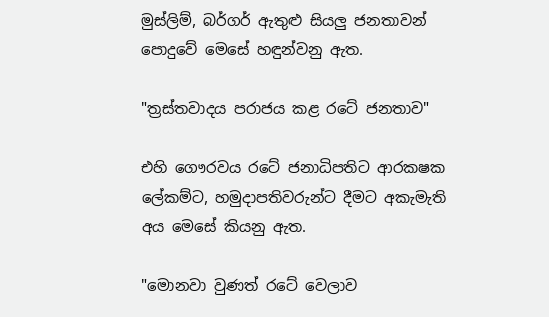මුස්ලිම්, බර්ගර් ඇතුළු සියලු ජනතාවන් පොදුවේ මෙසේ හඳුන්වනු ඇත.

"ත්‍රස්තවාදය පරාජය කළ රටේ ජනතාව"

එහි ගෞරවය රටේ ජනාධිපතිට ආරකෂක ලේකම්ට, හමුදාපතිවරුන්ට දීමට අකැමැති අය මෙසේ කියනු ඇත.

"මොනවා වුණත් රටේ වෙලාව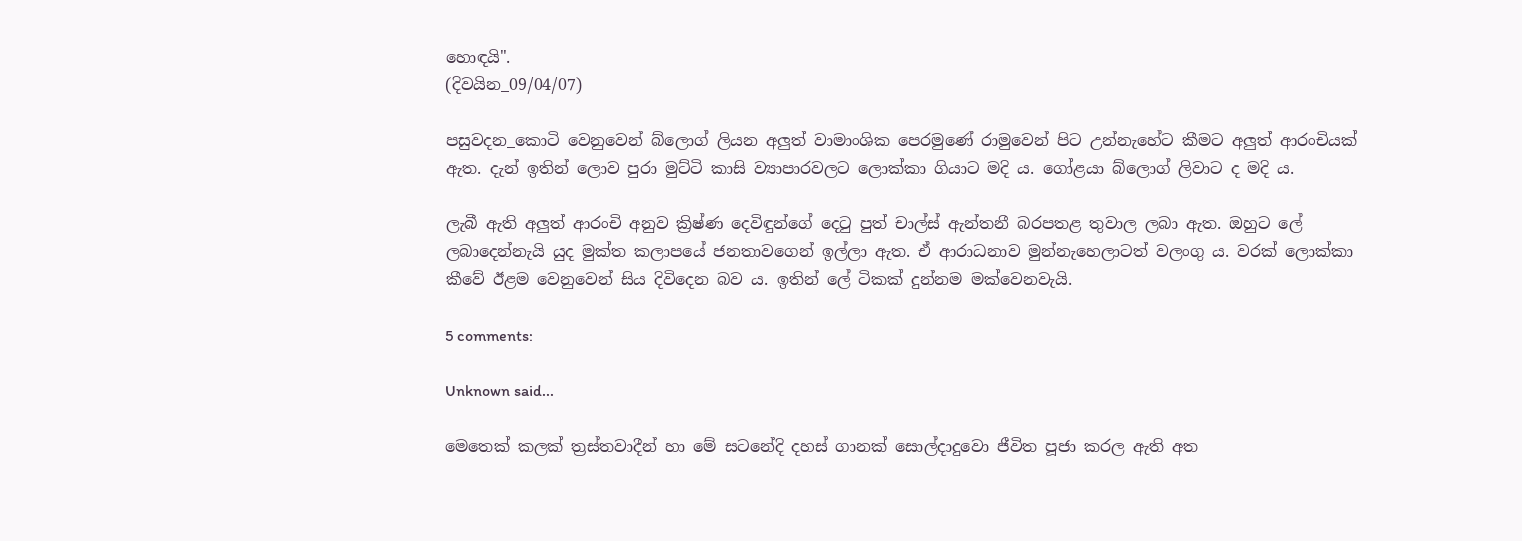හොඳයි".
(දිවයින_09/04/07)

පසුවදන_කොටි වෙනුවෙන් බ්ලොග් ලියන අලුත් වාමාංශික පෙරමුණේ රාමුවෙන් පිට උන්නැහේට කීමට අලුත් ආරංචියක් ඇත. දැන් ඉතින් ලොව පුරා මුට්ටි කාසි ව්‍යාපාරවලට ලොක්කා ගියාට මදි ය. ගෝළයා බ්ලොග් ලිවාට ද මදි ය.

ලැබී ඇති අලුත් ආරංචි අනුව ක්‍රිෂ්ණ දෙවිඳුන්ගේ දෙටු පුත් චාල්ස් ඇන්තනී බරපතළ තුවාල ලබා ඇත. ඔහුට ලේ ලබාදෙන්නැයි යුද මුක්ත කලාපයේ ජනතාවගෙන් ඉල්ලා ඇත. ඒ ආරාධනාව මුන්නැහෙලාටත් වලංගු ය. වරක් ලොක්කා කීවේ ඊළම වෙනුවෙන් සිය ‍දිවිදෙන බව ය. ඉතින් ලේ ටිකක් දුන්නම මක්වෙනවැයි.

5 comments:

Unknown said...

මෙතෙක් කලක් ත්‍රස්තවාදීන් හා මේ සටනේදි දහස් ගානක් සොල්දාදුවො ජීවිත පූජා කරල ඇති අත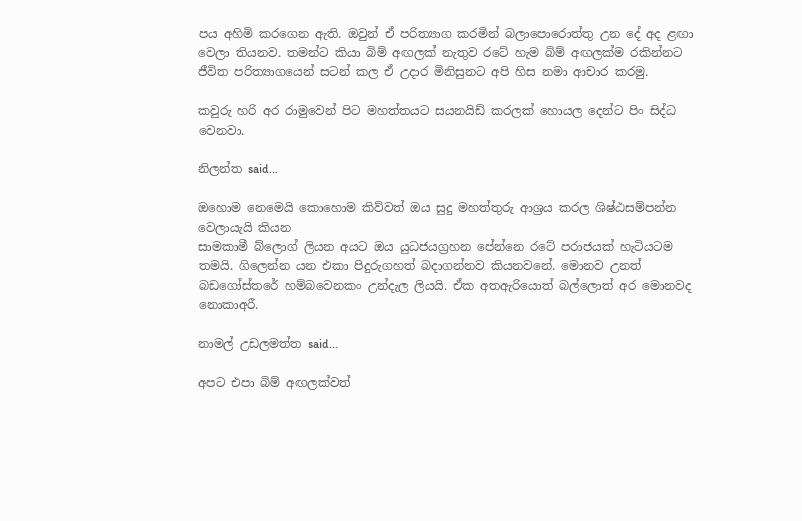පය අහිමි කරගෙන ඇති. ඔවුන් ඒ පරිත්‍යාග කරමින් බලාපොරොත්තු උන දේ අද ළඟා වෙලා තියනව. තමන්ට කියා බිම් අඟලක් නැතුව රටේ හැම බිම් අඟලක්ම රකින්නට ජීවිත පරිත්‍යාගයෙන් සටන් කල ඒ උදාර මිනිසුනට අපි හිස නමා ආචාර කරමු.

කවුරු හරි අර රාමුවෙන් පිට මහත්තයට සයනයිඩ් කරලක් හොයල දෙන්ට පිං සිද්ධ වෙනවා.

නිලන්‍ත said...

ඔහොම නෙමෙයි කොහොම කිව්වත් ඔය සුදු මහත්තුරු ආශ්‍රය කරල ශිෂ්ඨසම්පන්න වෙලායැයි කියන
සාමකාමී බ්ලොග් ලියන අයට ඔය යුධජයග්‍රහන පේන්නෙ රටේ පරාජයක් හැටියටම තමයි. ගිලෙන්න යන එකා පිදුරුගහත් බදාගන්නව කියනවනේ. මොනව උනත් බඩගෝස්තරේ හම්බවෙනකං උන්දැල ලියයි. ඒක අතඇරියොත් බල්ලොත් අර මොනවද නොකාඅරී.

නාමල් උඩලමත්ත said...

අපට එපා බිම් අඟලක්වත්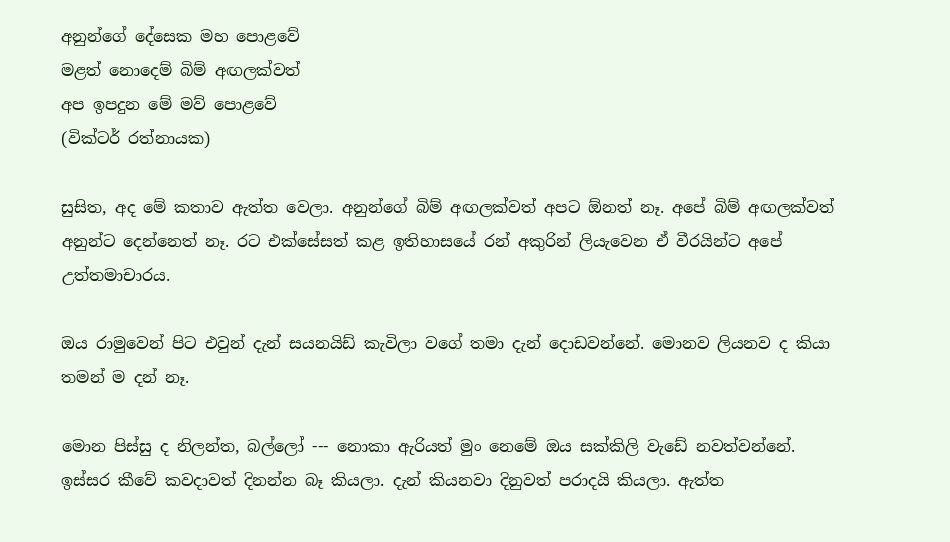අනුන්ගේ දේසෙක මහ පොළවේ
මළත් නොදෙම් බිම් අඟලක්වත්
අප ඉපදුන මේ මව් පොළවේ
(වික්ටර් රත්නායක)

සුසිත, අද මේ කතාව ඇත්ත වෙලා. අනුන්ගේ බිම් අඟලක්වත් අපට ඕනත් නෑ. අපේ බිම් අඟලක්වත් අනුන්ට දෙන්නෙත් නෑ. රට එක්සේසත් කළ ඉතිහාසයේ රන් අකුරින් ලියැවෙන ඒ වීරයින්ට අපේ උත්තමාචාරය.

ඔය රාමුවෙන් පිට එවුන් දැන් සයනයිඩ් කැවිලා වගේ තමා දැන් දොඩවන්නේ. මොනව ලියනව ද කියා තමන් ම දන් නෑ.

මොන පිස්සු ද නිලන්ත, බල්ලෝ --- නොකා ඇරියත් මුං නෙමේ ඔය සක්කිලි වැඩේ නවත්වන්නේ. ඉස්සර කීවේ කවදාවත් දිනන්න බෑ කියලා. දැන් කියනවා දිනුවත් පරාදයි කියලා. ඇත්ත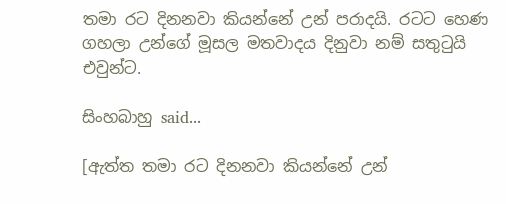තමා රට දිනනවා කියන්නේ උන් පරාදයි. රටට හෙණ ගහලා උන්ගේ මූසල මතවාදය දිනුවා නම් සතුටුයි එවුන්ට.

සිංහබාහු said...

[ඇත්ත තමා රට දිනනවා කියන්නේ උන්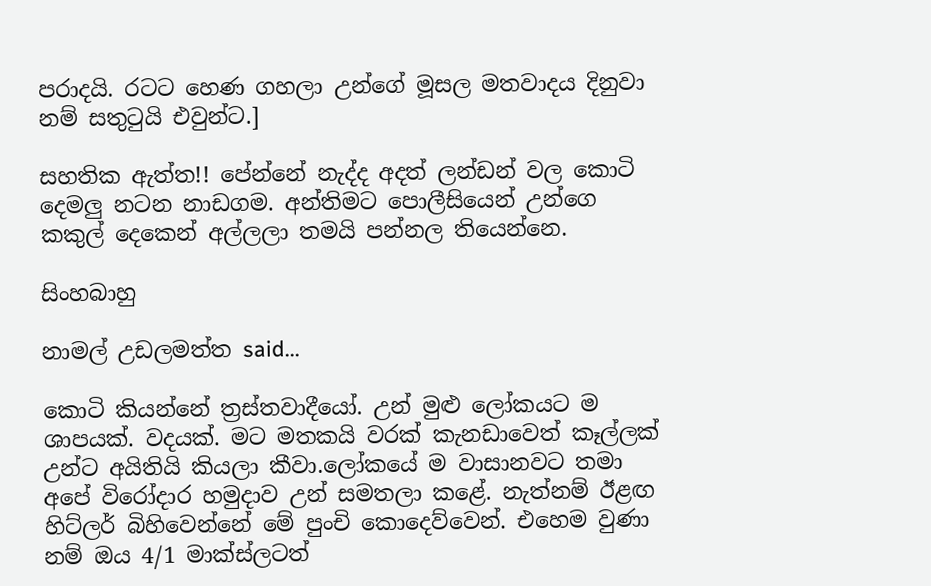පරාදයි. රටට හෙණ ගහලා උන්ගේ මූසල මතවාදය දිනුවා නම් සතුටුයි එවුන්ට.]

සහතික ඇත්ත!! පේන්නේ නැද්ද අදත් ලන්ඩන් වල කොටි දෙමලු නටන නාඩගම. අන්තිමට පොලීසියෙන් උන්ගෙ කකුල් දෙකෙන් අල්ලලා තමයි පන්නල තියෙන්නෙ.

සිංහබාහු

නාමල් උඩලමත්ත said...

කොටි කියන්නේ ත්‍රස්තවාදීයෝ. උන් මුළු ලෝකයට ම ශාපයක්. වදයක්. මට මතකයි වරක් කැනඩාවෙත් කෑල්ලක් උන්ට අයිතියි කියලා කීවා.ලෝකයේ ම වාසානවට තමා අපේ විරෝදාර හමුදාව උන් සමතලා කළේ. නැත්නම් ඊළඟ හිට්ලර් බිහිවෙන්නේ මේ පුංචි කොදෙව්වෙන්. එහෙම වුණා නම් ඔය 4/1 මාක්ස්ලටත්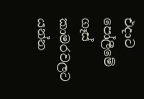එදාට පෝලීමේ ගෑස් කාමරවලට යන්න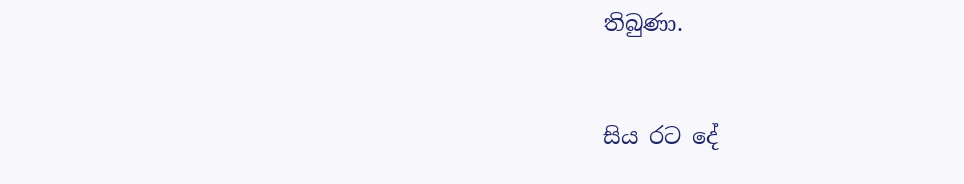තිබුණා.


සිය රට දේ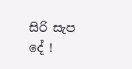සිරි සැප දේ !